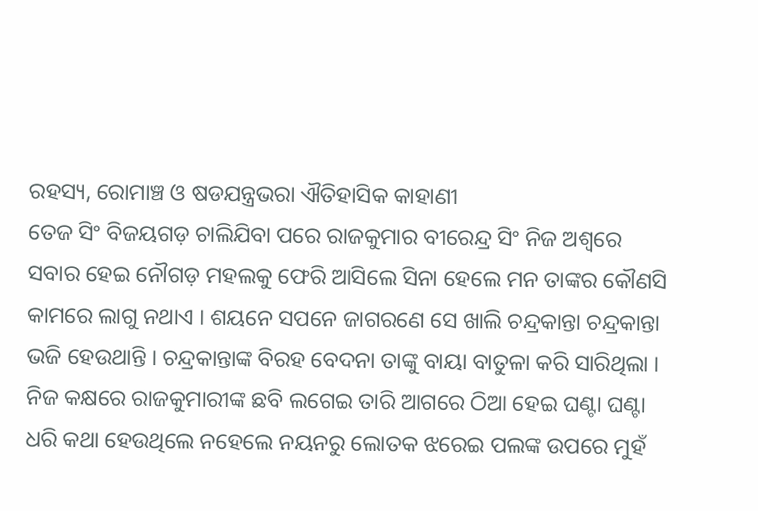ରହସ୍ୟ, ରୋମାଞ୍ଚ ଓ ଷଡଯନ୍ତ୍ରଭରା ଐତିହାସିକ କାହାଣୀ
ତେଜ ସିଂ ବିଜୟଗଡ଼ ଚାଲିଯିବା ପରେ ରାଜକୁମାର ବୀରେନ୍ଦ୍ର ସିଂ ନିଜ ଅଶ୍ୱରେ ସବାର ହେଇ ନୌଗଡ଼ ମହଲକୁ ଫେରି ଆସିଲେ ସିନା ହେଲେ ମନ ତାଙ୍କର କୌଣସି କାମରେ ଲାଗୁ ନଥାଏ । ଶୟନେ ସପନେ ଜାଗରଣେ ସେ ଖାଲି ଚନ୍ଦ୍ରକାନ୍ତା ଚନ୍ଦ୍ରକାନ୍ତା ଭଜି ହେଉଥାନ୍ତି । ଚନ୍ଦ୍ରକାନ୍ତାଙ୍କ ବିରହ ବେଦନା ତାଙ୍କୁ ବାୟା ବାତୁଳା କରି ସାରିଥିଲା । ନିଜ କକ୍ଷରେ ରାଜକୁମାରୀଙ୍କ ଛବି ଲଗେଇ ତାରି ଆଗରେ ଠିଆ ହେଇ ଘଣ୍ଟା ଘଣ୍ଟା ଧରି କଥା ହେଉଥିଲେ ନହେଲେ ନୟନରୁ ଲୋତକ ଝରେଇ ପଲଙ୍କ ଉପରେ ମୁହଁ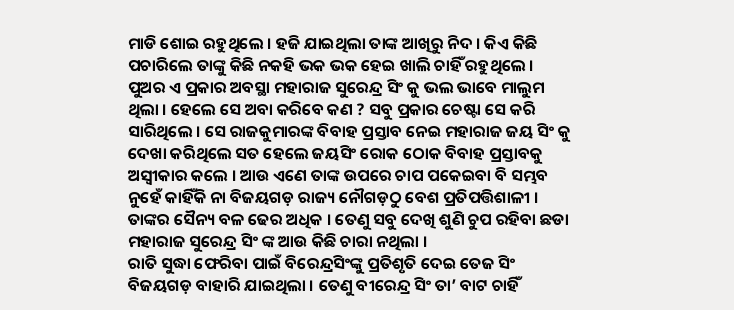ମାଡି ଶୋଇ ରହୁଥିଲେ । ହଜି ଯାଇଥିଲା ତାଙ୍କ ଆଖିରୁ ନିଦ । କିଏ କିଛି ପଚାରିଲେ ତାଙ୍କୁ କିଛି ନକହି ଭକ ଭକ ହେଇ ଖାଲି ଚାହିଁ ରହୁଥିଲେ । ପୁଅର ଏ ପ୍ରକାର ଅବସ୍ଥା ମହାରାଜ ସୁରେନ୍ଦ୍ର ସିଂ କୁ ଭଲ ଭାବେ ମାଲୁମ ଥିଲା । ହେଲେ ସେ ଅବା କରିବେ କଣ ? ସବୁ ପ୍ରକାର ଚେଷ୍ଟା ସେ କରି ସାରିଥିଲେ । ସେ ରାଜକୁମାରଙ୍କ ବିବାହ ପ୍ରସ୍ତାବ ନେଇ ମହାରାଜ ଜୟ ସିଂ କୁ ଦେଖା କରିଥିଲେ ସତ ହେଲେ ଜୟସିଂ ରୋକ ଠୋକ ବିବାହ ପ୍ରସ୍ତାବକୁ ଅସ୍ୱୀକାର କଲେ । ଆଉ ଏଣେ ତାଙ୍କ ଉପରେ ଚାପ ପକେଇବା ବି ସମ୍ଭବ ନୁହେଁ କାହିଁକି ନା ବିଜୟଗଡ଼ ରାଜ୍ୟ ନୌଗଡ଼ଠୁ ବେଶ ପ୍ରତିପତ୍ତିଶାଳୀ । ତାଙ୍କର ସୈନ୍ୟ ବଳ ଢେର ଅଧିକ । ତେଣୁ ସବୁ ଦେଖି ଶୁଣି ଚୁପ ରହିବା ଛଡା ମହାରାଜ ସୁରେନ୍ଦ୍ର ସିଂ ଙ୍କ ଆଉ କିଛି ଚାରା ନଥିଲା ।
ରାତି ସୁଦ୍ଧା ଫେରିବା ପାଇଁ ବିରେନ୍ଦ୍ରସିଂଙ୍କୁ ପ୍ରତିଶୃତି ଦେଇ ତେଜ ସିଂ ବିଜୟଗଡ଼ ବାହାରି ଯାଇଥିଲା । ତେଣୁ ବୀରେନ୍ଦ୍ର ସିଂ ତା’ ବାଟ ଚାହିଁ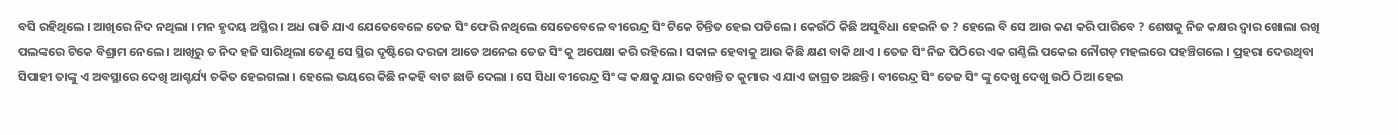ବସି ରହିଥିଲେ । ଆଖିରେ ନିଦ ନଥିଲା । ମନ ହୃଦୟ ଅସ୍ଥିର । ଅଧ ରାତି ଯାଏ ଯେତେବେଳେ ତେଜ ସିଂ ଫେରି ନଥିଲେ ସେତେବେଳେ ବୀରେନ୍ଦ୍ର ସିଂ ଟିକେ ଚିନ୍ତିତ ହେଇ ପଡିଲେ । କେଉଁଠି କିଛି ଅସୁବିଧା ହେଇନି ତ ? ହେଲେ ବି ସେ ଆଉ କଣ କରି ପାରିବେ ? ଶେଷକୁ ନିଜ କକ୍ଷର ଦ୍ୱାର ଖୋଲା ରଖି ପଲଙ୍କରେ ଟିକେ ବିଶ୍ରାମ ନେଲେ । ଆଖିରୁ ତ ନିଦ ହଜି ସାରିଥିଲା ତେଣୁ ସେ ସ୍ଥିର ଦୃଷ୍ଟିରେ ଦରଜା ଆଡେ ଅନେଇ ତେଜ ସିଂ କୁ ଅପେକ୍ଷା କରି ରହିଲେ । ସକାଳ ହେବାକୁ ଆଉ କିଛି କ୍ଷଣ ବାକି ଥାଏ । ତେଜ ସିଂ ନିଜ ପିଠିରେ ଏକ ଗଣ୍ଠିଲି ପକେଇ ନୌଗଡ଼ ମହଲରେ ପହଞ୍ଚିଗଲେ । ପ୍ରହରା ଦେଉଥିବା ସିପାହୀ ତାଙ୍କୁ ଏ ଅବସ୍ଥାରେ ଦେଖି ଆଶ୍ଚର୍ଯ୍ୟ ଚକିତ ହେଇଗଲା । ହେଲେ ଭୟରେ କିଛି ନକହି ବାଟ ଛାଡି ଦେଲା । ସେ ସିଧା ବୀରେନ୍ଦ୍ର ସିଂ ଙ୍କ କକ୍ଷକୁ ଯାଇ ଦେଖନ୍ତି ତ କୁମାର ଏ ଯାଏ ଜାଗ୍ରତ ଅଛନ୍ତି । ବୀରେନ୍ଦ୍ର ସିଂ ତେଜ ସିଂ ଙ୍କୁ ଦେଖୁ ଦେଖୁ ଉଠି ଠିଆ ହେଇ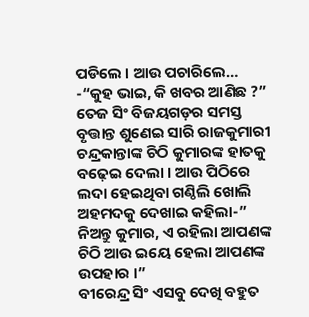ପଡିଲେ । ଆଉ ପଚାରିଲେ…
-“କୁହ ଭାଇ, କି ଖବର ଆଣିଛ ?”
ତେଜ ସିଂ ବିଜୟଗଡ଼ର ସମସ୍ତ ବୃତ୍ତାନ୍ତ ଶୁଣେଇ ସାରି ରାଜକୁମାରୀ ଚନ୍ଦ୍ରକାନ୍ତାଙ୍କ ଚିଠି କୁମାରଙ୍କ ହାତକୁ ବଢ଼େଇ ଦେଲା । ଆଉ ପିଠିରେ ଲଦା ହେଇଥିବା ଗଣ୍ଠିଲି ଖୋଲି ଅହମଦକୁ ଦେଖାଇ କହିଲା-” ନିଅନ୍ତୁ କୁମାର, ଏ ରହିଲା ଆପଣଙ୍କ ଚିଠି ଆଉ ଇୟେ ହେଲା ଆପଣଙ୍କ ଉପହାର ।”
ବୀରେନ୍ଦ୍ର ସିଂ ଏସବୁ ଦେଖି ବହୁତ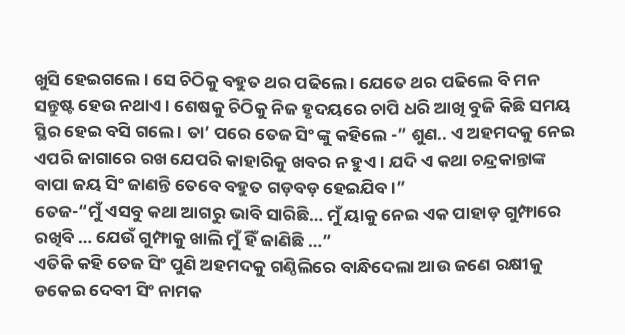ଖୁସି ହେଇଗଲେ । ସେ ଚିଠିକୁ ବହୁତ ଥର ପଢିଲେ । ଯେତେ ଥର ପଢିଲେ ବି ମନ ସନ୍ତୁଷ୍ଟ ହେଉ ନଥାଏ । ଶେଷକୁ ଚିଠିକୁ ନିଜ ହୃଦୟରେ ଚାପି ଧରି ଆଖି ବୁଜି କିଛି ସମୟ ସ୍ଥିର ହେଇ ବସି ଗଲେ । ତା’ ପରେ ତେଜ ସିଂ ଙ୍କୁ କହିଲେ -” ଶୁଣ.. ଏ ଅହମଦକୁ ନେଇ ଏପରି ଜାଗାରେ ରଖ ଯେପରି କାହାରିକୁ ଖବର ନ ହୁଏ । ଯଦି ଏ କଥା ଚନ୍ଦ୍ରକାନ୍ତାଙ୍କ ବାପା ଜୟ ସିଂ ଜାଣନ୍ତି ତେବେ ବହୁତ ଗଡ଼ବଡ଼ ହେଇଯିବ ।”
ତେଜ-“ମୁଁ ଏସବୁ କଥା ଆଗରୁ ଭାବି ସାରିଛି… ମୁଁ ୟାକୁ ନେଇ ଏକ ପାହାଡ଼ ଗୁମ୍ଫାରେ ରଖିବି … ଯେଉଁ ଗୁମ୍ଫାକୁ ଖାଲି ମୁଁ ହିଁ ଜାଣିଛି …”
ଏତିକି କହି ତେଜ ସିଂ ପୁଣି ଅହମଦକୁ ଗଣ୍ଠିଲିରେ ବାନ୍ଧିଦେଲା ଆଉ ଜଣେ ରକ୍ଷୀକୁ ଡକେଇ ଦେବୀ ସିଂ ନାମକ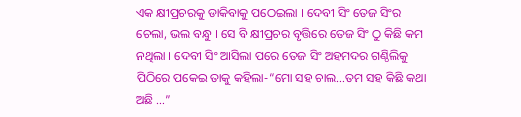ଏକ କ୍ଷୀପ୍ରଚରକୁ ଡାକିବାକୁ ପଠେଇଲା । ଦେବୀ ସିଂ ତେଜ ସିଂର ଚେଲା, ଭଲ ବନ୍ଧୁ । ସେ ବି କ୍ଷୀପ୍ରଚର ବୃତ୍ତିରେ ତେଜ ସିଂ ଠୁ କିଛି କମ ନଥିଲା । ଦେବୀ ସିଂ ଆସିଲା ପରେ ତେଜ ସିଂ ଅହମଦର ଗଣ୍ଠିଲିକୁ ପିଠିରେ ପକେଇ ତାକୁ କହିଲା-“ମୋ ସହ ଚାଲ…ତମ ସହ କିଛି କଥା ଅଛି …”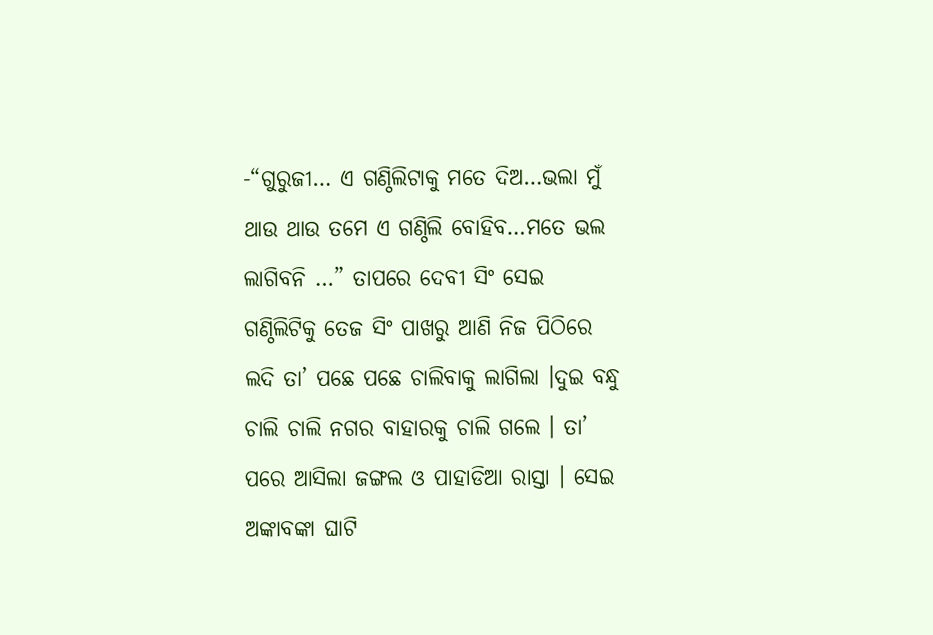-“ଗୁରୁଜୀ… ଏ ଗଣ୍ଠିଲିଟାକୁ ମତେ ଦିଅ…ଭଲା ମୁଁ ଥାଉ ଥାଉ ତମେ ଏ ଗଣ୍ଠିଲି ବୋହିବ…ମତେ ଭଲ ଲାଗିବନି …” ତାପରେ ଦେବୀ ସିଂ ସେଇ ଗଣ୍ଠିଲିଟିକୁ ତେଜ ସିଂ ପାଖରୁ ଆଣି ନିଜ ପିଠିରେ ଲଦି ତା’ ପଛେ ପଛେ ଚାଲିବାକୁ ଲାଗିଲା ।ଦୁଇ ବନ୍ଧୁ ଚାଲି ଚାଲି ନଗର ବାହାରକୁ ଚାଲି ଗଲେ । ତା’ ପରେ ଆସିଲା ଜଙ୍ଗଲ ଓ ପାହାଡିଆ ରାସ୍ତା । ସେଇ ଅଙ୍କାବଙ୍କା ଘାଟି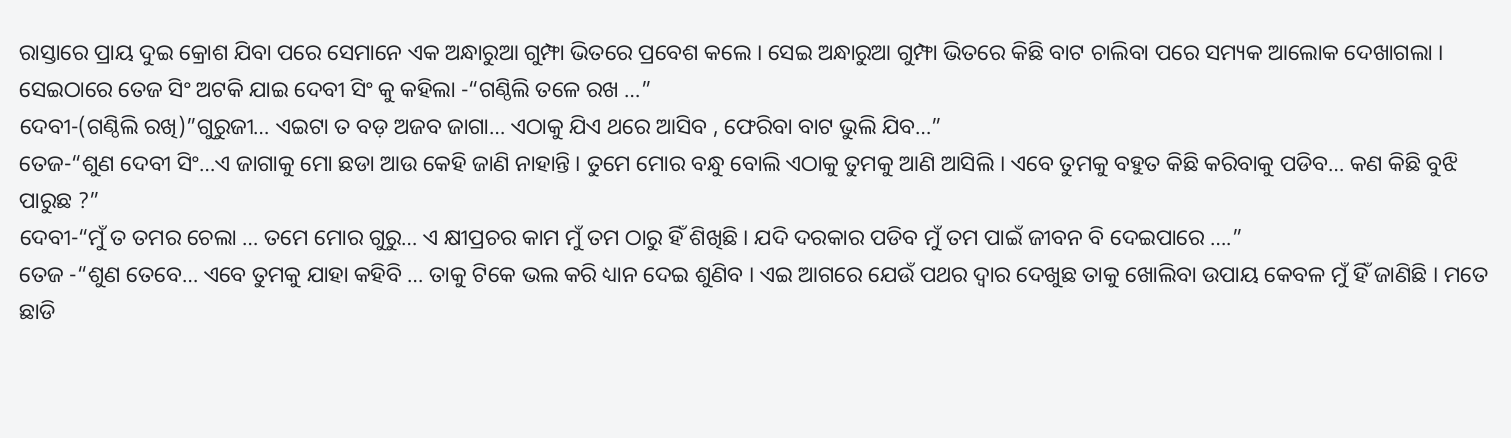ରାସ୍ତାରେ ପ୍ରାୟ ଦୁଇ କ୍ରୋଶ ଯିବା ପରେ ସେମାନେ ଏକ ଅନ୍ଧାରୁଆ ଗୁମ୍ଫା ଭିତରେ ପ୍ରବେଶ କଲେ । ସେଇ ଅନ୍ଧାରୁଆ ଗୁମ୍ଫା ଭିତରେ କିଛି ବାଟ ଚାଲିବା ପରେ ସମ୍ୟକ ଆଲୋକ ଦେଖାଗଲା । ସେଇଠାରେ ତେଜ ସିଂ ଅଟକି ଯାଇ ଦେବୀ ସିଂ କୁ କହିଲା -“ଗଣ୍ଠିଲି ତଳେ ରଖ …”
ଦେବୀ-(ଗଣ୍ଠିଲି ରଖି)”ଗୁରୁଜୀ… ଏଇଟା ତ ବଡ଼ ଅଜବ ଜାଗା… ଏଠାକୁ ଯିଏ ଥରେ ଆସିବ , ଫେରିବା ବାଟ ଭୁଲି ଯିବ…”
ତେଜ-“ଶୁଣ ଦେବୀ ସିଂ…ଏ ଜାଗାକୁ ମୋ ଛଡା ଆଉ କେହି ଜାଣି ନାହାନ୍ତି । ତୁମେ ମୋର ବନ୍ଧୁ ବୋଲି ଏଠାକୁ ତୁମକୁ ଆଣି ଆସିଲି । ଏବେ ତୁମକୁ ବହୁତ କିଛି କରିବାକୁ ପଡିବ… କଣ କିଛି ବୁଝି ପାରୁଛ ?”
ଦେବୀ-“ମୁଁ ତ ତମର ଚେଲା … ତମେ ମୋର ଗୁରୁ… ଏ କ୍ଷୀପ୍ରଚର କାମ ମୁଁ ତମ ଠାରୁ ହିଁ ଶିଖିଛି । ଯଦି ଦରକାର ପଡିବ ମୁଁ ତମ ପାଇଁ ଜୀବନ ବି ଦେଇପାରେ ….”
ତେଜ -“ଶୁଣ ତେବେ… ଏବେ ତୁମକୁ ଯାହା କହିବି … ତାକୁ ଟିକେ ଭଲ କରି ଧ୍ୟାନ ଦେଇ ଶୁଣିବ । ଏଇ ଆଗରେ ଯେଉଁ ପଥର ଦ୍ୱାର ଦେଖୁଛ ତାକୁ ଖୋଲିବା ଉପାୟ କେବଳ ମୁଁ ହିଁ ଜାଣିଛି । ମତେ ଛାଡି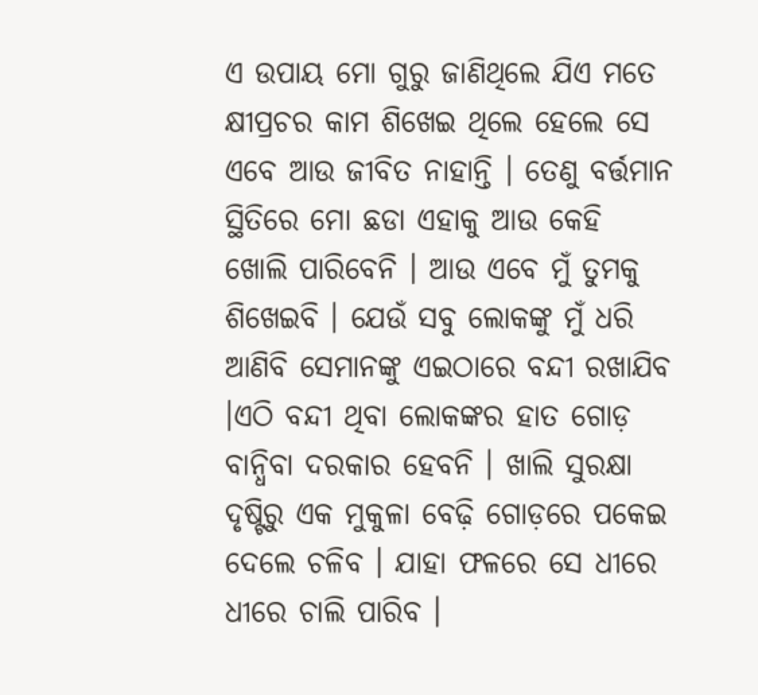ଏ ଉପାୟ ମୋ ଗୁରୁ ଜାଣିଥିଲେ ଯିଏ ମତେ କ୍ଷୀପ୍ରଚର କାମ ଶିଖେଇ ଥିଲେ ହେଲେ ସେ ଏବେ ଆଉ ଜୀବିତ ନାହାନ୍ତି । ତେଣୁ ବର୍ତ୍ତମାନ ସ୍ଥିତିରେ ମୋ ଛଡା ଏହାକୁ ଆଉ କେହି ଖୋଲି ପାରିବେନି । ଆଉ ଏବେ ମୁଁ ତୁମକୁ ଶିଖେଇବି । ଯେଉଁ ସବୁ ଲୋକଙ୍କୁ ମୁଁ ଧରି ଆଣିବି ସେମାନଙ୍କୁ ଏଇଠାରେ ବନ୍ଦୀ ରଖାଯିବ ।ଏଠି ବନ୍ଦୀ ଥିବା ଲୋକଙ୍କର ହାତ ଗୋଡ଼ ବାନ୍ଧିବା ଦରକାର ହେବନି । ଖାଲି ସୁରକ୍ଷା ଦୃଷ୍ଟିରୁ ଏକ ମୁକୁଳା ବେଢ଼ି ଗୋଡ଼ରେ ପକେଇ ଦେଲେ ଚଳିବ । ଯାହା ଫଳରେ ସେ ଧୀରେ ଧୀରେ ଚାଲି ପାରିବ ।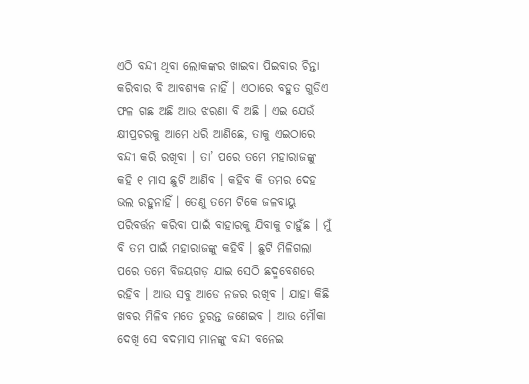ଏଠି ବନ୍ଦୀ ଥିବା ଲୋକଙ୍କର ଖାଇବା ପିଇବାର ଚିନ୍ତା କରିବାର ବି ଆବଶ୍ୟକ ନାହିଁ । ଏଠାରେ ବହୁତ ଗୁଡିଏ ଫଳ ଗଛ ଅଛି ଆଉ ଝରଣା ବି ଅଛି । ଏଇ ଯେଉଁ କ୍ଷୀପ୍ରଚରକୁ ଆମେ ଧରି ଆଣିଛେ, ତାକୁ ଏଇଠାରେ ବନ୍ଦୀ କରି ରଖିବା । ତା’ ପରେ ତମେ ମହାରାଜଙ୍କୁ କହି ୧ ମାସ ଛୁଟି ଆଣିବ । କହିବ କି ତମର ଦେହ ଭଲ ରହୁନାହିଁ । ତେଣୁ ତମେ ଟିକେ ଜଳବାୟୁ ପରିବର୍ତ୍ତନ କରିବା ପାଇଁ ବାହାରକୁ ଯିବାକୁ ଚାହୁଁଛ । ମୁଁ ବି ତମ ପାଇଁ ମହାରାଜଙ୍କୁ କହିବି । ଛୁଟି ମିଳିଗଲା ପରେ ତମେ ବିଜୟଗଡ଼ ଯାଇ ସେଠି ଛଦ୍ମବେଶରେ ରହିବ । ଆଉ ସବୁ ଆଡେ ନଜର ରଖିବ । ଯାହା କିଛି ଖବର ମିଳିବ ମତେ ତୁରନ୍ତ ଜଣେଇବ । ଆଉ ମୌକା ଦେଖି ସେ ବଦମାସ ମାନଙ୍କୁ ବନ୍ଦୀ ବନେଇ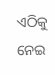ଏଠିକୁ ନେଇ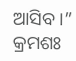ଆସିବ ।”
କ୍ରମଶଃ